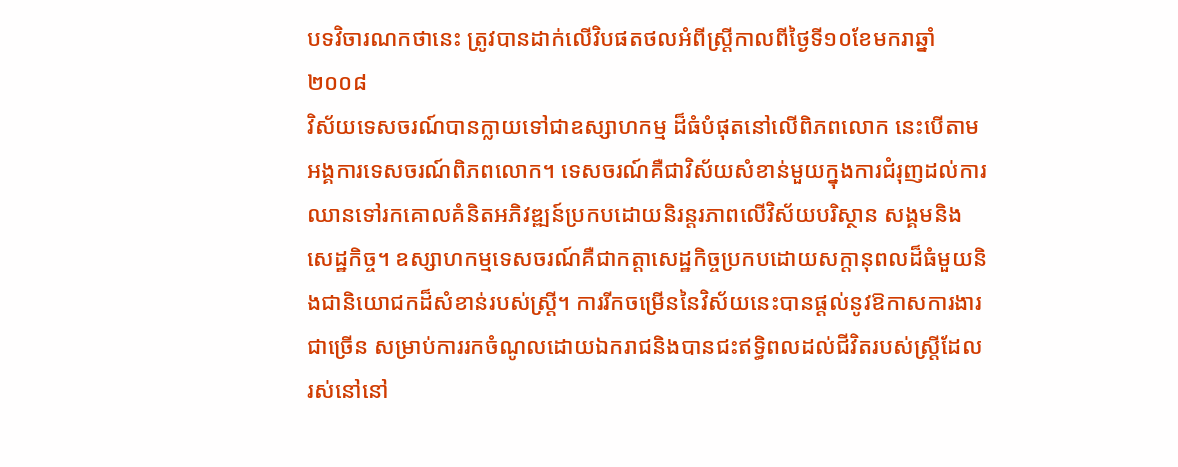បទវិចារណកថានេះ ត្រូវបានដាក់លើវិបផតថលអំពីស្ត្រីកាលពីថ្ងៃទី១០ខែមករាឆ្នាំ២០០៨
វិស័យទេសចរណ៍បានក្លាយទៅជាឧស្សាហកម្ម ដ៏ធំបំផុតនៅលើពិភពលោក នេះបើតាមអង្គការទេសចរណ៍ពិភពលោក។ ទេសចរណ៍គឺជាវិស័យសំខាន់មួយក្នុងការជំរុញដល់ការឈានទៅរកគោលគំនិតអភិវឌ្ឍន៍ប្រកបដោយនិរន្តរភាពលើវិស័យបរិស្ថាន សង្គមនិងសេដ្ឋកិច្ច។ ឧស្សាហកម្មទេសចរណ៍គឺជាកត្តាសេដ្ឋកិច្ចប្រកបដោយសក្ដានុពលដ៏ធំមួយនិងជានិយោជកដ៏សំខាន់របស់ស្ត្រី។ ការរីកចម្រើននៃវិស័យនេះបានផ្ដល់នូវឱកាសការងារជាច្រើន សម្រាប់ការរកចំណូលដោយឯករាជនិងបានជះឥទ្ធិពលដល់ជីវិតរបស់ស្ត្រីដែលរស់នៅនៅ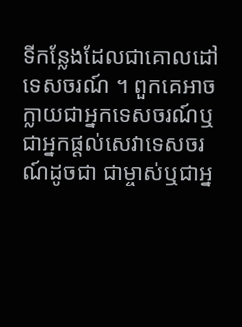ទីកន្លែងដែលជាគោលដៅទេសចរណ៍ ។ ពួកគេអាចក្លាយជាអ្នកទេសចរណ៍ឬជាអ្នកផ្ដល់សេវាទេសចរណ៍ដូចជា ជាម្ចាស់ឬជាអ្ន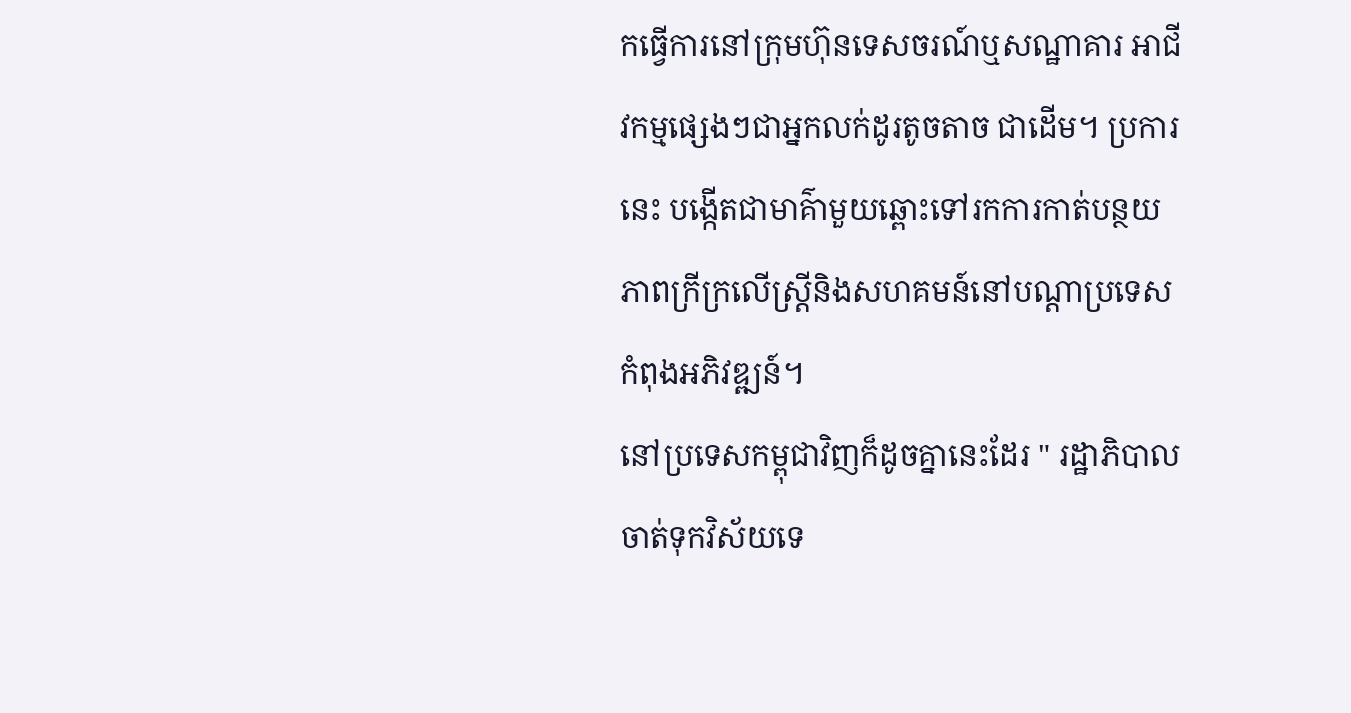កធ្វើការនៅក្រុមហ៊ុនទេសចរណ៍ឬសណ្ឋាគារ អាជីវកម្មផ្សេងៗជាអ្នកលក់ដូរតូចតាច ជាដើម។ ប្រការនេះ បង្កើតជាមាគ៌ាមួយឆ្ពោះទៅរកការកាត់បន្ថយភាពក្រីក្រលើស្ត្រីនិងសហគមន៍នៅបណ្ដាប្រទេសកំពុងអភិវឌ្ឍន៍។
នៅប្រទេសកម្ពុជាវិញក៏ដូចគ្នានេះដែរ " រដ្ឋាភិបាល ចាត់ទុកវិស័យទេ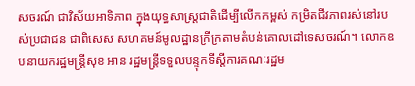សចរណ៍ ជាវិស័យអាទិភាព ក្នុងយុទ្ធសាស្ត្រជាតិដើម្បីលើកកម្ពស់ កម្រិតជីវភាពរស់នៅរបស់ប្រជាជន ជាពិសេស សហគមន៍មូលដ្ឋានក្រីក្រតាមតំបន់គោលដៅទេសចរណ៍។ លោកឧបនាយករដ្ឋមន្ត្រីសុខ អាន រដ្ឋមន្ត្រីទទួលបន្ទុកទីស្ដីការគណៈរដ្ឋម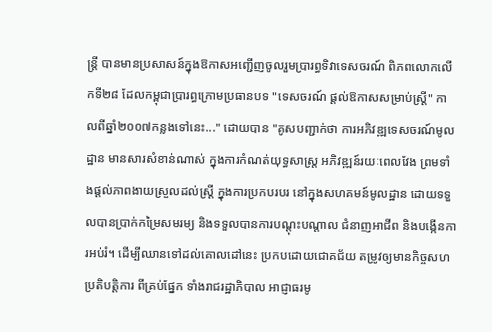ន្ត្រី បានមានប្រសាសន៍ក្នុងឱកាសអញ្ជើញចូលរួមប្រារព្ធទិវាទេសចរណ៍ ពិភពលោកលើកទី២៨ ដែលកម្ពុជាប្រារព្ធក្រោមប្រធានបទ "ទេសចរណ៍ ផ្ដល់ឱកាសសម្រាប់ស្ត្រី" កាលពីឆ្នាំ២០០៧កន្លងទៅនេះ..." ដោយបាន "គូសបញ្ជាក់ថា ការអភិវឌ្ឍទេសចរណ៍មូលដ្ឋាន មានសារសំខាន់ណាស់ ក្នុងការកំណត់យុទ្ធសាស្ត្រ អភិវឌ្ឍន៍រយៈពេលវែង ព្រមទាំងផ្ដល់ភាពងាយស្រួលដល់ស្ត្រី ក្នុងការប្រកបរបរ នៅក្នុងសហគមន៍មូលដ្ឋាន ដោយទទួលបានប្រាក់កម្រៃសមរម្យ និងទទួលបានការបណ្ដុះបណ្ដាល ជំនាញអាជីព និងបង្កើនការអប់រំ។ ដើម្បីឈានទៅដល់គោលដៅនេះ ប្រកបដោយជោគជ័យ តម្រូវឲ្យមានកិច្ចសហប្រតិបត្តិការ ពីគ្រប់ផ្នែក ទាំងរាជរដ្ឋាភិបាល អាជ្ញាធរមូ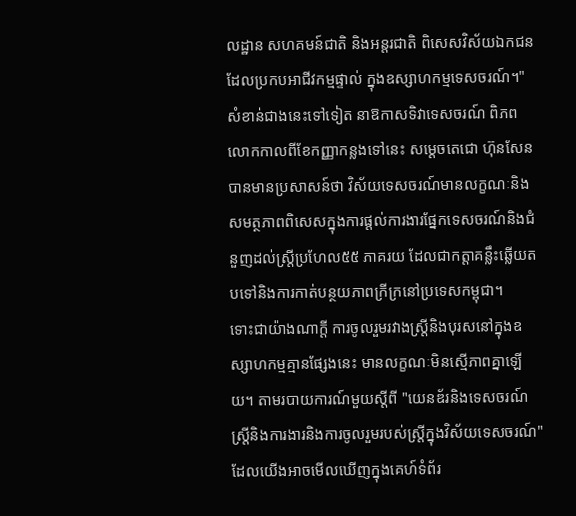លដ្ឋាន សហគមន៍ជាតិ និងអន្តរជាតិ ពិសេសវិស័យឯកជន ដែលប្រកបអាជីវកម្មផ្ទាល់ ក្នុងឧស្សាហកម្មទេសចរណ៍។"
សំខាន់ជាងនេះទៅទៀត នាឱកាសទិវាទេសចរណ៍ ពិភពលោកកាលពីខែកញ្ញាកន្លងទៅនេះ សម្ដេចតេជោ ហ៊ុនសែនបានមានប្រសាសន៍ថា វិស័យទេសចរណ៍មានលក្ខណៈនិងសមត្ថភាពពិសេសក្នុងការផ្ដល់ការងារផ្នែកទេសចរណ៍និងជំនួញដល់ស្ត្រីប្រហែល៥៥ ភាគរយ ដែលជាកត្តាគន្លឹះឆ្លើយតបទៅនិងការកាត់បន្ថយភាពក្រីក្រនៅប្រទេសកម្ពុជា។
ទោះជាយ៉ាងណាក្ដី ការចូលរួមរវាងស្ត្រីនិងបុរសនៅក្នុងឧស្សាហកម្មគ្មានផ្សែងនេះ មានលក្ខណៈមិនស្មើភាពគ្នាឡើយ។ តាមរបាយការណ៍មួយស្ដីពី "យេនឌ័រនិងទេសចរណ៍ស្ត្រីនិងការងារនិងការចូលរួមរបស់ស្ត្រីក្នុងវិស័យទេសចរណ៍"ដែលយើងអាចមើលឃើញក្នុងគេហ៍ទំព័រ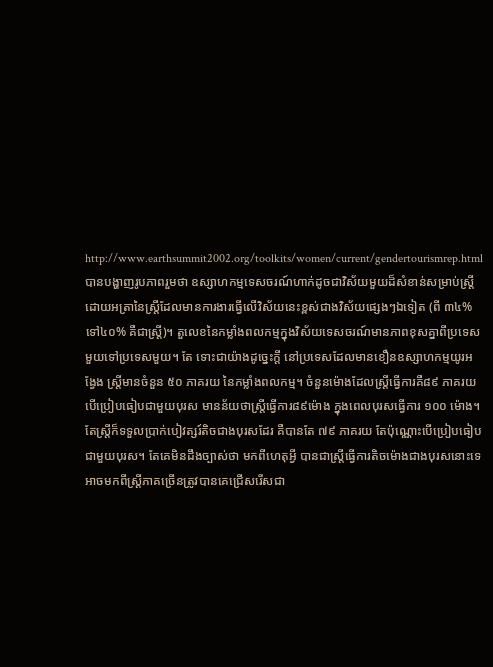http://www.earthsummit2002.org/toolkits/women/current/gendertourismrep.html បានបង្ហាញរូបភាពរួមថា ឧស្សាហកម្មទេសចរណ៍ហាក់ដូចជាវិស័យមួយដ៏សំខាន់សម្រាប់ស្ត្រី ដោយអត្រានៃស្ត្រីដែលមានការងារធ្វើលើវិស័យនេះខ្ពស់ជាងវិស័យផ្សេងៗឯទៀត (ពី ៣៤% ទៅ៤០% គឺជាស្ត្រី)។ តួលេខនៃកម្លាំងពលកម្មក្នុងវិស័យទេសចរណ៍មានភាពខុសគ្នាពីប្រទេសមួយទៅប្រទេសមួយ។ តែ ទោះជាយ៉ាងដូច្នេះក្ដី នៅប្រទេសដែលមានខឿនឧស្សាហកម្មយូរអង្វែង ស្ត្រីមានចំនួន ៥០ ភាគរយ នៃកម្លាំងពលកម្ម។ ចំនួនម៉ោងដែលស្ត្រីធ្វើការគឺ៨៩ ភាគរយបើប្រៀបធៀបជាមួយបុរស មានន័យថាស្ត្រីធ្វើការ៨៩ម៉ោង ក្នុងពេលបុរសធ្វើការ ១០០ ម៉ោង។ តែស្ត្រីក៏ទទួលប្រាក់បៀវត្សរ៍តិចជាងបុរសដែរ គឺបានតែ ៧៩ ភាគរយ តែប៉ុណ្ណោះបើប្រៀបធៀបជាមួយបុរស។ តែគេមិនដឹងច្បាស់ថា មកពីហេតុអ្វី បានជាស្ត្រីធ្វើការតិចម៉ោងជាងបុរសនោះទេ អាចមកពីស្ត្រីភាគច្រើនត្រូវបានគេជ្រើសរើសជា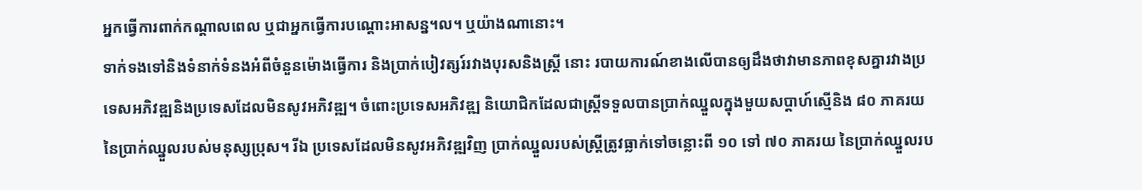អ្នកធ្វើការពាក់កណ្ដាលពេល ឬជាអ្នកធ្វើការបណ្ដោះអាសន្ន។ល។ ឬយ៉ាងណានោះ។
ទាក់ទងទៅនិងទំនាក់ទំនងអំពីចំនួនម៉ោងធ្វើការ និងប្រាក់បៀវត្សរ៍រវាងបុរសនិងស្ត្រី នោះ របាយការណ៍ខាងលើបានឲ្យដឹងថាវាមានភាពខុសគ្នារវាងប្រទេសអភិវឌ្ឍនិងប្រទេសដែលមិនសូវអភិវឌ្ឍ។ ចំពោះប្រទេសអភិវឌ្ឍ និយោជិកដែលជាស្ត្រីទទួលបានប្រាក់ឈ្នួលក្នុងមួយសប្ដាហ៍ស្មើនិង ៨០ ភាគរយនៃប្រាក់ឈ្នួលរបស់មនុស្សប្រុស។ រីឯ ប្រទេសដែលមិនសូវអភិវឌ្ឍវិញ ប្រាក់ឈ្នួលរបស់ស្ត្រីត្រូវធ្លាក់ទៅចន្លោះពី ១០ ទៅ ៧០ ភាគរយ នៃប្រាក់ឈ្នួលរប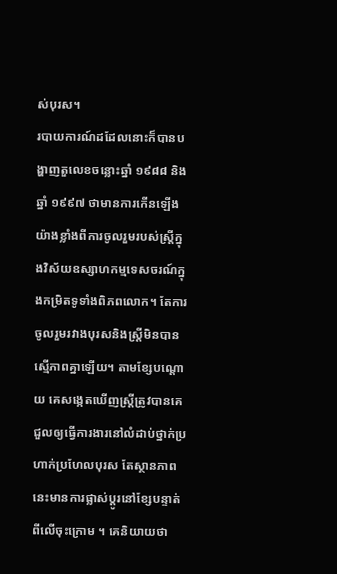ស់បុរស។
របាយការណ៍ដដែលនោះក៏បានបង្ហាញតួលេខចន្លោះឆ្នាំ ១៩៨៨ និងឆ្នាំ ១៩៩៧ ថាមានការកើនឡើងយ៉ាងខ្លាំងពីការចូលរួមរបស់ស្ត្រីក្នុងវិស័យឧស្សាហកម្មទេសចរណ៍ក្នុងកម្រិតទូទាំងពិភពលោក។ តែការចូលរួមរវាងបុរសនិងស្ត្រីមិនបានស្មើភាពគ្នាឡើយ។ តាមខ្សែបណ្ដោយ គេសង្កេតឃើញស្ត្រីត្រូវបានគេជួលឲ្យធ្វើការងារនៅលំដាប់ថ្នាក់ប្រហាក់ប្រហែលបុរស តែស្ថានភាពនេះមានការផ្លាស់ប្ដូរនៅខ្សែបន្ទាត់ពីលើចុះក្រោម ។ គេនិយាយថា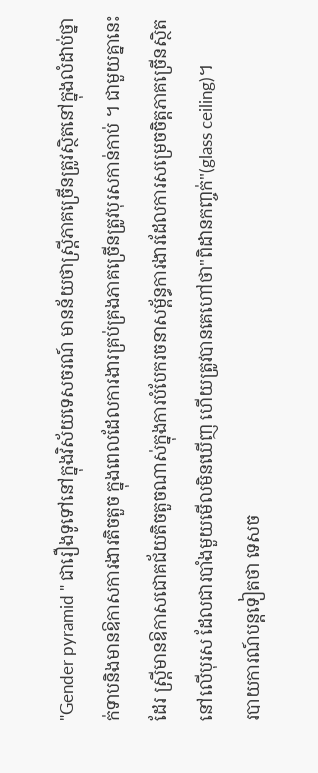"Gender pyramid " ជារឿងទូទៅនៅក្នុងវិស័យទេសចរណ៍ មានន័យថាស្ត្រីភាគច្រើនត្រូវស្ថិតនៅក្នុងលំដាប់ថ្នាក់ទាបនិងមានឱកាសការងារតិចតួច ក្នុងពេលដែលការងារគ្រប់គ្រងភាគច្រើនត្រូវបុរសកាន់កាប់ ។ ជាមួយគ្នានេះដែរ ស្ត្រីមានឱកាសជោគជ័យតិចតួចណាស់ក្នុងការបំបែករចនាសម្ព័ន្ធការងារដែលការសម្រេចចិត្តភាគច្រើនស្ថិតនៅលើបុរស ដែលជារបាំងមួយមើលមិនឃើញ ហើយត្រូវបានគេហៅថា"ពិដានកញ្ចក់"(glass ceiling)។
របាយការណ៍បន្តទៀតថា ទេសច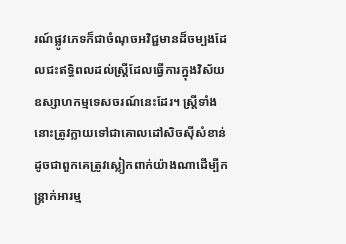រណ៍ផ្លូវភេទក៏ជាចំណុចអវិជ្ជមានដ៏ចម្បងដែលជះឥទ្ធិពលដល់ស្ត្រីដែលធ្វើការក្នុងវិស័យឧស្សាហកម្មទេសចរណ៍នេះដែរ។ ស្ត្រីទាំងនោះត្រូវក្លាយទៅជាគោលដៅសិចស៊ីសំខាន់ ដូចជាពួកគេត្រូវស្លៀកពាក់យ៉ាងណាដើម្បីកន្ត្រាក់អារម្ម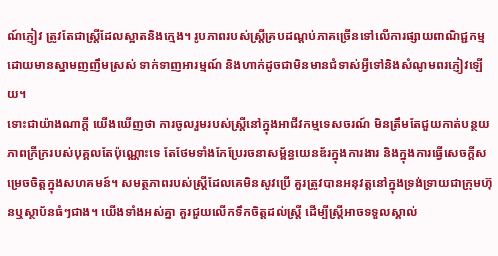ណ៍ភ្ញៀវ ត្រូវតែជាស្ត្រីដែលស្អាតនិងក្មេង។ រូបភាពរបស់ស្ត្រីគ្របដណ្ដប់ភាគច្រើនទៅលើការផ្សាយពាណិជ្ជកម្ម ដោយមានស្នាមញញឹមស្រស់ ទាក់ទាញអារម្មណ៍ និងហាក់ដូចជាមិនមានជំទាស់អ្វីទៅនិងសំណូមពរភ្ញៀវឡើយ។
ទោះជាយ៉ាងណាក្ដី យើងឃើញថា ការចូលរួមរបស់ស្ត្រីនៅក្នុងអាជីវកម្មទេសចរណ៍ មិនត្រឹមតែជួយកាត់បន្ថយភាពក្រីក្ររបស់បុគ្គលតែប៉ុណ្ណោះទេ តែថែមទាំងកែប្រែរចនាសម្ព័ន្ធយេនឌ័រក្នុងការងារ និងក្នុងការធ្វើសេចក្ដីសម្រេចចិត្តក្នុងសហគមន៍។ សមត្ថភាពរបស់ស្ត្រីដែលគេមិនសូវប្រើ គួរត្រូវបានអនុវត្តនៅក្នុងទ្រង់ទ្រាយជាក្រុមហ៊ុនឬស្ថាប័នធំៗជាង។ យើងទាំងអស់គ្នា គួរជួយលើកទឹកចិត្តដល់ស្ត្រី ដើម្បីស្ត្រីអាចទទួលស្គាល់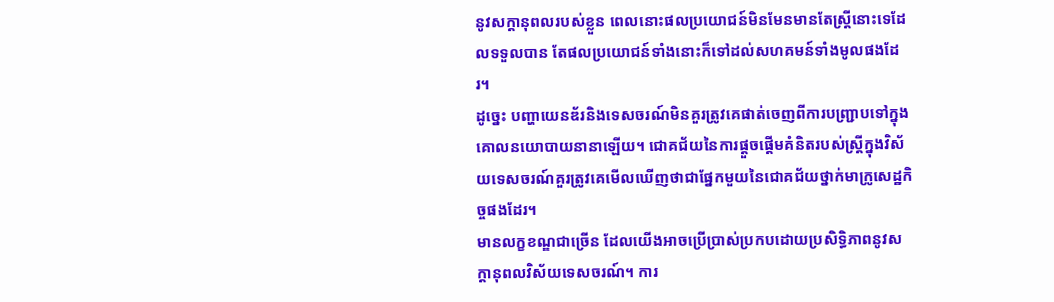នូវសក្ដានុពលរបស់ខ្លួន ពេលនោះផលប្រយោជន៍មិនមែនមានតែស្ត្រីនោះទេដែលទទួលបាន តែផលប្រយោជន៍ទាំងនោះក៏ទៅដល់សហគមន៍ទាំងមូលផងដែរ។
ដូច្នេះ បញ្ហាយេនឌ័រនិងទេសចរណ៍មិនគួរត្រូវគេផាត់ចេញពីការបញ្ជ្រាបទៅក្នុងគោលនយោបាយនានាឡើយ។ ជោគជ័យនៃការផ្ដួចផ្ដើមគំនិតរបស់ស្ត្រីក្នុងវិស័យទេសចរណ៍គួរត្រូវគេមើលឃើញថាជាផ្នែកមួយនៃជោគជ័យថ្នាក់មាក្រូសេដ្ឋកិច្ចផងដែរ។
មានលក្ខខណ្ឌជាច្រើន ដែលយើងអាចប្រើប្រាស់ប្រកបដោយប្រសិទ្ធិភាពនូវសក្ដានុពលវិស័យទេសចរណ៍។ ការ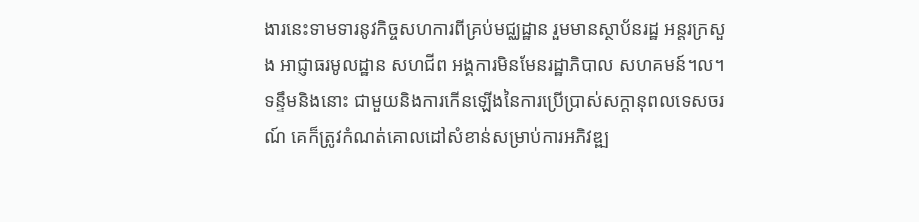ងារនេះទាមទារនូវកិច្ចសហការពីគ្រប់មជ្ឈដ្ឋាន រួមមានស្ថាប័នរដ្ឋ អន្តរក្រសួង អាជ្ញាធរមូលដ្ឋាន សហជីព អង្គការមិនមែនរដ្ឋាភិបាល សហគមន៍។ល។ ទន្ទឹមនិងនោះ ជាមួយនិងការកើនឡើងនៃការប្រើប្រាស់សក្ដានុពលទេសចរណ៍ គេក៏ត្រូវកំណត់គោលដៅសំខាន់សម្រាប់ការអភិវឌ្ឍ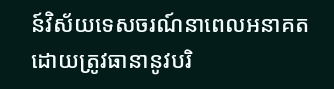ន៍វិស័យទេសចរណ៍នាពេលអនាគត ដោយត្រូវធានានូវបរិ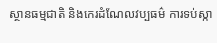ស្ថានធម្មជាតិ និងកេរដំណែលវប្បធម៌ ការទប់ស្កា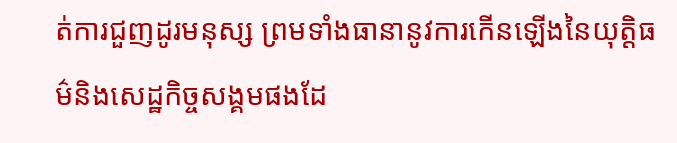ត់ការជួញដូរមនុស្ស ព្រមទាំងធានានូវការកើនឡើងនៃយុត្តិធម៌និងសេដ្ឋកិច្ចសង្គមផងដែ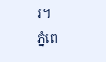រ។
ភ្នំពេ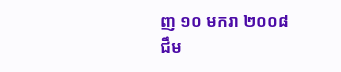ញ ១០ មករា ២០០៨
ជឹម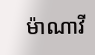ម៉ាណាវី